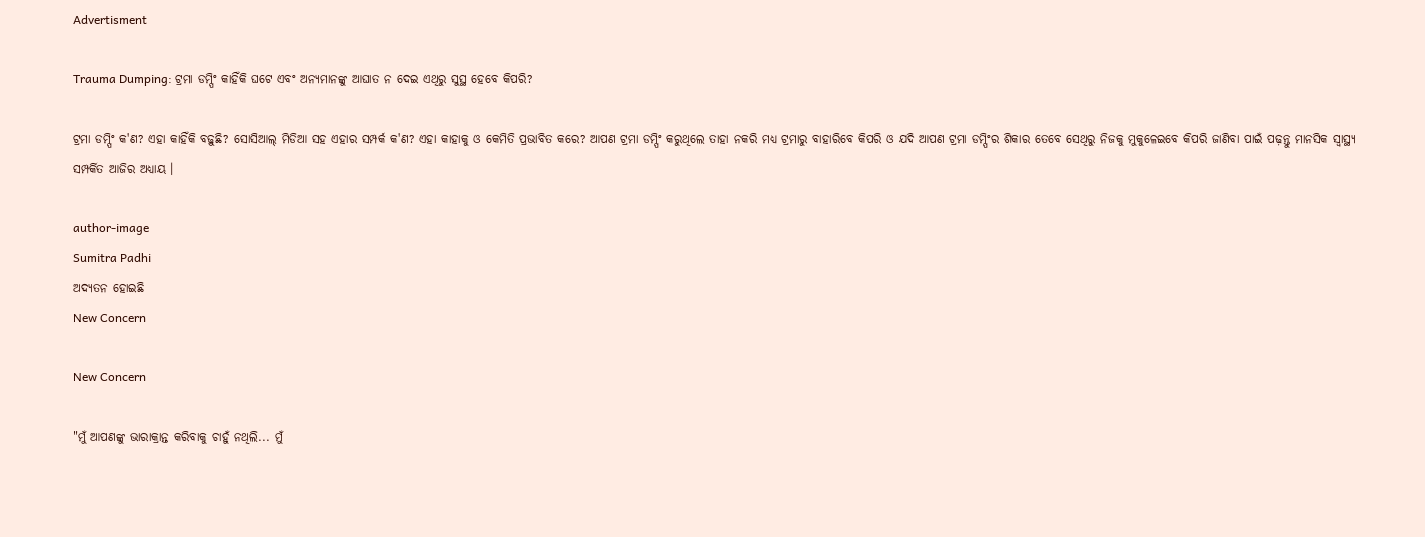Advertisment

Trauma Dumping: ଟ୍ରମା ଡମ୍ପିଂ କାହିଁକି ଘଟେ ଏବଂ ଅନ୍ୟମାନଙ୍କୁ ଆଘାତ ନ ଦେଇ ଏଥିରୁ ସୁସ୍ଥ ହେବେ କିପରି?

ଟ୍ରମା ଡମ୍ପିଂ କ'ଣ? ଏହା କାହିଁକି ବଢ଼ୁଛି? ସୋସିଆଲ୍ ମିଡିଆ ସହ ଏହାର ସମ୍ପର୍କ କ'ଣ? ଏହା କାହାକୁ ଓ କେମିତି ପ୍ରଭାବିତ କରେ? ଆପଣ ଟ୍ରମା ଡମ୍ପିଂ କରୁଥିଲେ ତାହା ନକରି ମଧ୍ୟ ଟ୍ରମାରୁ ବାହାରିବେ କିପରି ଓ ଯଦି ଆପଣ ଟ୍ରମା ଡମ୍ପିଂର ଶିକାର ତେବେ ସେଥିରୁ ନିଜକୁ ମୁକୁଳେଇବେ କିପରି ଜାଣିବା ପାଇଁ ପଢ଼ନ୍ତୁ ମାନସିକ ସ୍ୱାସ୍ଥ୍ୟ ସମ୍ପର୍କିତ ଆଜିର ଅଧ୍ୟାୟ ।

author-image
Sumitra Padhi
ଅଦ୍ୟତନ ହୋଇଛି
New Concern

New Concern

"ମୁଁ ଆପଣଙ୍କୁ ଭାରାକ୍ରାନ୍ତ କରିବାକୁ ଚାହୁଁ ନଥିଲି... ମୁଁ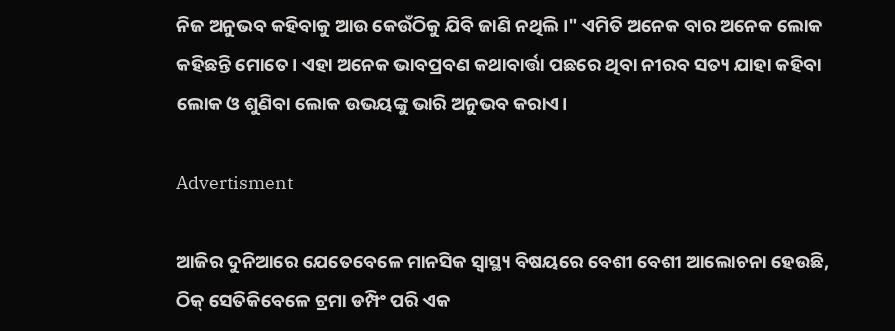ନିଜ ଅନୁଭବ କହିବାକୁ ଆଉ କେଉଁଠିକୁ ଯିବି ଜାଣି ନଥିଲି।" ଏମିତି ଅନେକ ବାର ଅନେକ ଲୋକ କହିଛନ୍ତି ମୋତେ। ଏହା ଅନେକ ଭାବପ୍ରବଣ କଥାବାର୍ତ୍ତା ପଛରେ ଥିବା ନୀରବ ସତ୍ୟ ଯାହା କହିବା ଲୋକ ଓ ଶୁଣିବା ଲୋକ ଉଭୟଙ୍କୁ ଭାରି ଅନୁଭବ କରାଏ।

Advertisment

ଆଜିର ଦୁନିଆରେ ଯେତେବେଳେ ମାନସିକ ସ୍ୱାସ୍ଥ୍ୟ ବିଷୟରେ ବେଶୀ ବେଶୀ ଆଲୋଚନା ହେଉଛି, ଠିକ୍ ସେତିକିବେଳେ ଟ୍ରମା ଡମ୍ପିଂ ପରି ଏକ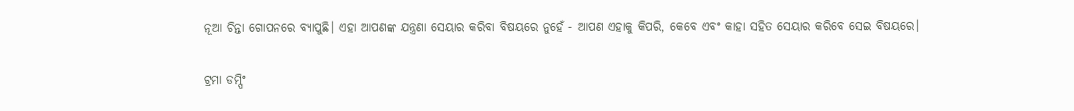ନୂଆ ଚିନ୍ତା ଗୋପନରେ ବ୍ୟାପୁଛି। ଏହା ଆପଣଙ୍କ ଯନ୍ତ୍ରଣା ସେୟାର କରିବା ବିଷୟରେ ନୁହେଁ - ଆପଣ ଏହାକୁ କିପରି, କେବେ ଏବଂ କାହା ସହିତ ସେୟାର କରିବେ ସେଇ ବିଷୟରେ।

ଟ୍ରମା ଡମ୍ପିଂ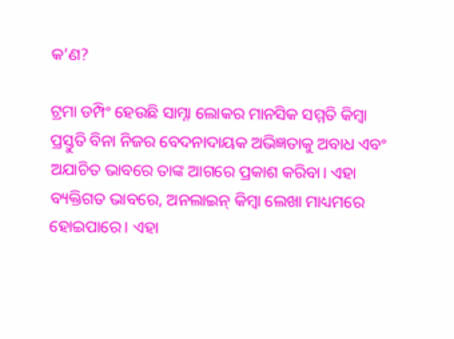କ’ଣ?

ଟ୍ରମା ଡମ୍ପିଂ ହେଉଛି ସାମ୍ନା ଲୋକର ମାନସିକ ସମ୍ମତି କିମ୍ବା ପ୍ରସ୍ତୁତି ବିନା ନିଜର ବେଦନାଦାୟକ ଅଭିଜ୍ଞତାକୁ ଅବାଧ ଏବଂ ଅଯାଚିତ ଭାବରେ ତାଙ୍କ ଆଗରେ ପ୍ରକାଶ କରିବା। ଏହା ବ୍ୟକ୍ତିଗତ ଭାବରେ, ଅନଲାଇନ୍ କିମ୍ବା ଲେଖା ମାଧ୍ୟମରେ ହୋଇପାରେ। ଏହା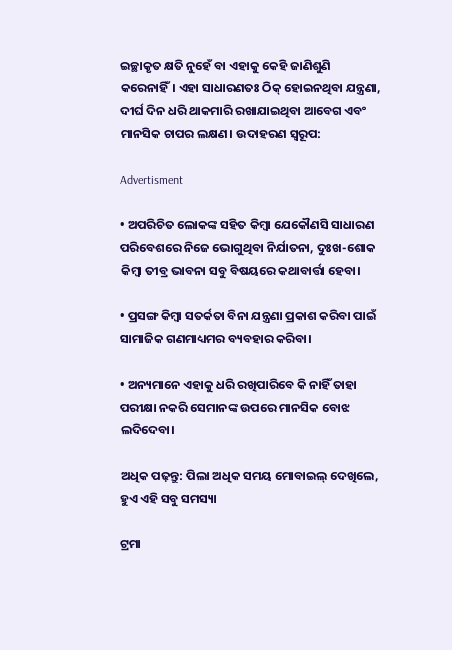ଇଚ୍ଛାକୃତ କ୍ଷତି ନୁହେଁ ବା ଏହାକୁ କେହି ଜାଣିଶୁଣି କରେନାହିଁ। ଏହା ସାଧାରଣତଃ ଠିକ୍ ହୋଇନଥିବା ଯନ୍ତ୍ରଣା, ଦୀର୍ଘ ଦିନ ଧରି ଥାକମାରି ରଖାଯାଇଥିବା ଆବେଗ ଏବଂ ମାନସିକ ଚାପର ଲକ୍ଷଣ। ଉଦାହରଣ ସ୍ବରୂପ:

Advertisment

• ଅପରିଚିତ ଲୋକଙ୍କ ସହିତ କିମ୍ବା ଯେକୌଣସି ସାଧାରଣ ପରିବେଶରେ ନିଜେ ଭୋଗୁଥିବା ନିର୍ଯାତନା, ଦୁଃଖ-ଶୋକ କିମ୍ବା ତୀବ୍ର ଭାବନା ସବୁ ବିଷୟରେ କଥାବାର୍ତ୍ତା ହେବା।

• ପ୍ରସଙ୍ଗ କିମ୍ବା ସତର୍କତା ବିନା ଯନ୍ତ୍ରଣା ପ୍ରକାଶ କରିବା ପାଇଁ ସାମାଜିକ ଗଣମାଧ୍ୟମର ବ୍ୟବହାର କରିବା।

• ଅନ୍ୟମାନେ ଏହାକୁ ଧରି ରଖିପାରିବେ କି ନାହିଁ ତାହା ପରୀକ୍ଷା ନକରି ସେମାନଙ୍କ ଉପରେ ମାନସିକ ବୋଝ ଲଦିଦେବା।

ଅଧିକ ପଢ଼ନ୍ତୁ: ପିଲା ଅଧିକ ସମୟ ମୋବାଇଲ୍ ଦେଖିଲେ, ହୁଏ ଏହି ସବୁ ସମସ୍ୟା

ଟ୍ରମା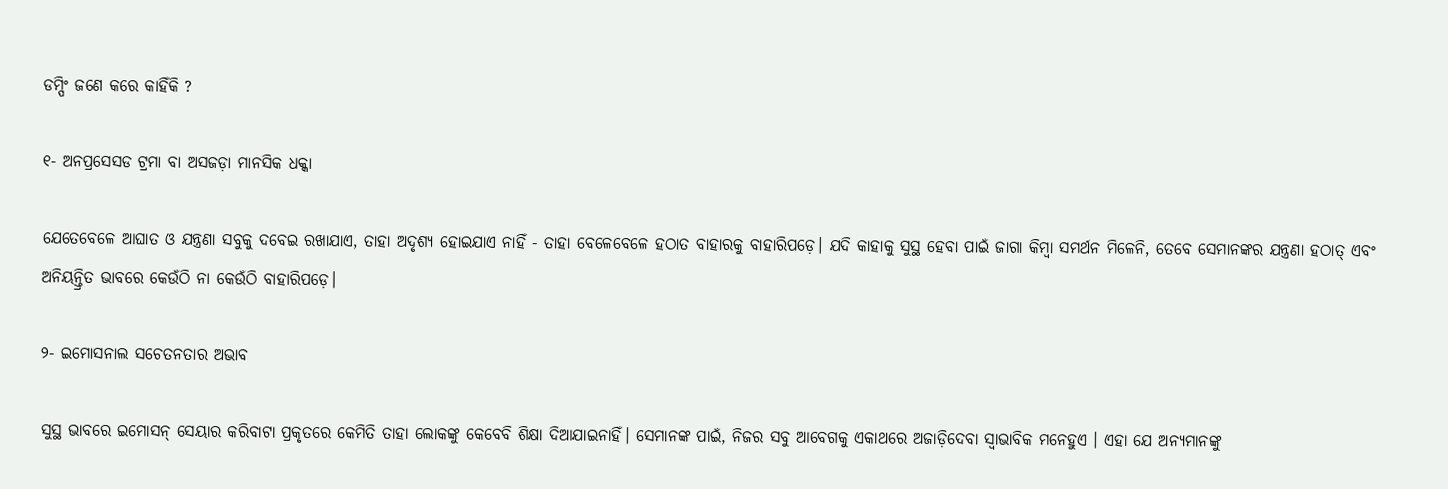ଡମ୍ପିଂ ଜଣେ କରେ କାହିଁକି ?

୧- ଅନପ୍ରସେସଡ ଟ୍ରମା ବା ଅସଜଡ଼ା ମାନସିକ ଧକ୍କା

ଯେତେବେଳେ ଆଘାତ ଓ ଯନ୍ତ୍ରଣା ସବୁକୁ ଦବେଇ ରଖାଯାଏ, ତାହା ଅଦୃଶ୍ୟ ହୋଇଯାଏ ନାହିଁ - ତାହା ବେଳେବେଳେ ହଠାତ ବାହାରକୁ ବାହାରିପଡ଼େ। ଯଦି କାହାକୁ ସୁସ୍ଥ ହେବା ପାଇଁ ଜାଗା କିମ୍ବା ସମର୍ଥନ ମିଳେନି, ତେବେ ସେମାନଙ୍କର ଯନ୍ତ୍ରଣା ହଠାତ୍ ଏବଂ ଅନିୟନ୍ତ୍ରିତ ଭାବରେ କେଉଁଠି ନା କେଉଁଠି ବାହାରିପଡ଼େ।

୨- ଇମୋସନାଲ ସଚେତନତାର ଅଭାବ

ସୁସ୍ଥ ଭାବରେ ଇମୋସନ୍ ସେୟାର କରିବାଟା ପ୍ରକୃତରେ କେମିତି ତାହା ଲୋକଙ୍କୁ କେବେବି ଶିକ୍ଷା ଦିଆଯାଇନାହିଁ। ସେମାନଙ୍କ ପାଇଁ, ନିଜର ସବୁ ଆବେଗକୁ ଏକାଥରେ ଅଜାଡ଼ିଦେବା ସ୍ୱାଭାବିକ ମନେହୁଏ । ଏହା ଯେ ଅନ୍ୟମାନଙ୍କୁ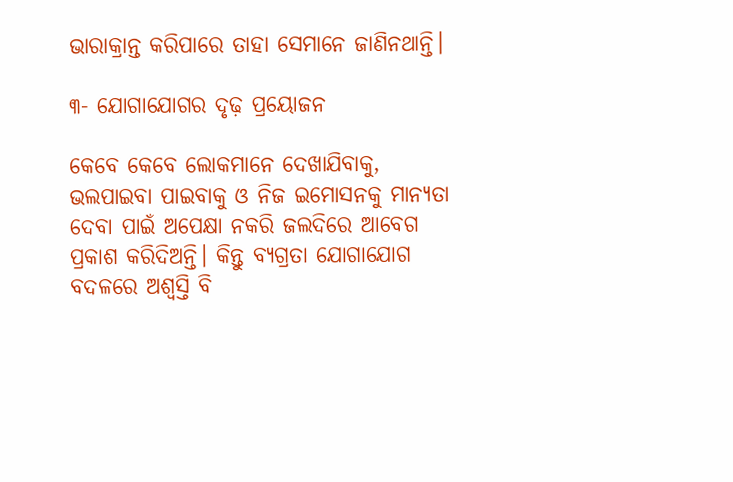ଭାରାକ୍ରାନ୍ତ କରିପାରେ ତାହା ସେମାନେ ଜାଣିନଥାନ୍ତି।

୩- ଯୋଗାଯୋଗର ଦୃଢ଼ ପ୍ରୟୋଜନ

କେବେ କେବେ ଲୋକମାନେ ଦେଖାଯିବାକୁ, ଭଲପାଇବା ପାଇବାକୁ ଓ ନିଜ ଇମୋସନକୁ ମାନ୍ୟତା ଦେବା ପାଇଁ ଅପେକ୍ଷା ନକରି ଜଲଦିରେ ଆବେଗ ପ୍ରକାଶ କରିଦିଅନ୍ତି। କିନ୍ତୁ ବ୍ୟଗ୍ରତା ଯୋଗାଯୋଗ ବଦଳରେ ଅଶ୍ୱସ୍ତି ବି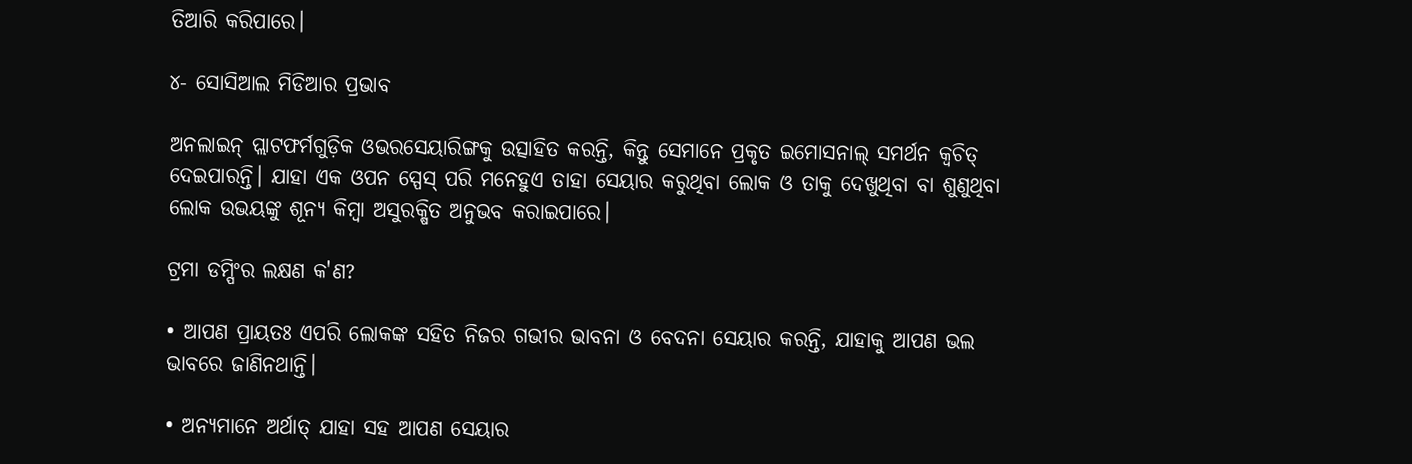ତିଆରି କରିପାରେ।

୪- ସୋସିଆଲ ମିଡିଆର ପ୍ରଭାବ

ଅନଲାଇନ୍ ପ୍ଲାଟଫର୍ମଗୁଡ଼ିକ ଓଭରସେୟାରିଙ୍ଗକୁ ଉତ୍ସାହିତ କରନ୍ତି, କିନ୍ତୁ ସେମାନେ ପ୍ରକୃତ ଇମୋସନାଲ୍ ସମର୍ଥନ କ୍ୱଚିତ୍ ଦେଇପାରନ୍ତି। ଯାହା ଏକ ଓପନ ସ୍ପେସ୍ ପରି ମନେହୁଏ ତାହା ସେୟାର କରୁଥିବା ଲୋକ ଓ ତାକୁ ଦେଖୁଥିବା ବା ଶୁଣୁଥିବା ଲୋକ ଉଭୟଙ୍କୁ ଶୂନ୍ଯ କିମ୍ବା ଅସୁରକ୍ଷିତ ଅନୁଭବ କରାଇପାରେ।

ଟ୍ରମା ଡମ୍ପିଂର ଲକ୍ଷଣ କ'ଣ?

• ଆପଣ ପ୍ରାୟତଃ ଏପରି ଲୋକଙ୍କ ସହିତ ନିଜର ଗଭୀର ଭାବନା ଓ ବେଦନା ସେୟାର କରନ୍ତି, ଯାହାକୁ ଆପଣ ଭଲ ଭାବରେ ଜାଣିନଥାନ୍ତି।

• ଅନ୍ୟମାନେ ଅର୍ଥାତ୍ ଯାହା ସହ ଆପଣ ସେୟାର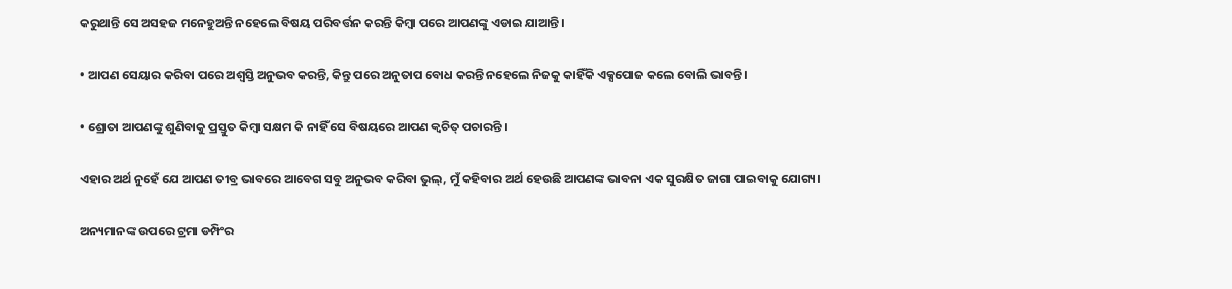କରୁଥାନ୍ତି ସେ ଅସହଜ ମନେହୁଅନ୍ତି ନହେଲେ ବିଷୟ ପରିବର୍ତ୍ତନ କରନ୍ତି କିମ୍ବା ପରେ ଆପଣଙ୍କୁ ଏଡାଇ ଯାଆନ୍ତି।

• ଆପଣ ସେୟାର କରିବା ପରେ ଅଶ୍ୱସ୍ତି ଅନୁଭବ କରନ୍ତି, କିନ୍ତୁ ପରେ ଅନୁତାପ ବୋଧ କରନ୍ତି ନହେଲେ ନିଜକୁ କାହିଁକି ଏକ୍ସପୋଜ କଲେ ବୋଲି ଭାବନ୍ତି।

• ଶ୍ରୋତା ଆପଣଙ୍କୁ ଶୁଣିବାକୁ ପ୍ରସ୍ତୁତ କିମ୍ବା ସକ୍ଷମ କି ନାହିଁ ସେ ବିଷୟରେ ଆପଣ କ୍ୱଚିତ୍ ପଚାରନ୍ତି ।

ଏହାର ଅର୍ଥ ନୁହେଁ ଯେ ଆପଣ ତୀବ୍ର ଭାବରେ ଆବେଗ ସବୁ ଅନୁଭବ କରିବା ଭୁଲ୍, ମୁଁ କହିବାର ଅର୍ଥ ହେଉଛି ଆପଣଙ୍କ ଭାବନା ଏକ ସୁରକ୍ଷିତ ଜାଗା ପାଇବାକୁ ଯୋଗ୍ୟ।

ଅନ୍ୟମାନଙ୍କ ଉପରେ ଟ୍ରମା ଡମ୍ପିଂର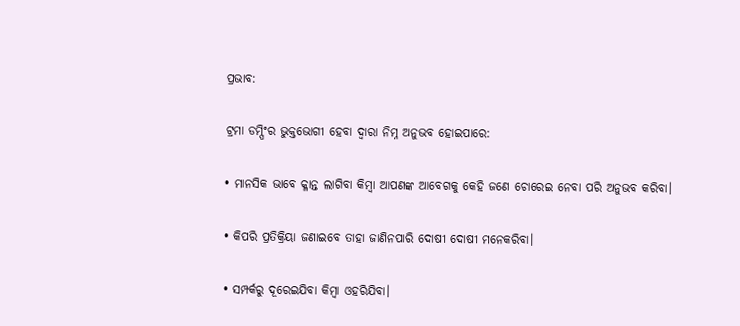ପ୍ରଭାବ:

ଟ୍ରମା ଡମ୍ପିଂର ଭୁକ୍ତଭୋଗୀ ହେବା ଦ୍ଵାରା ନିମ୍ନ ଅନୁଭବ ହୋଇପାରେ:

• ମାନସିକ ଭାବେ କ୍ଳାନ୍ତ ଲାଗିବା କିମ୍ବା ଆପଣଙ୍କ ଆବେଗକୁ କେହି ଜଣେ ଚୋରେଇ ନେବା ପରି ଅନୁଭବ କରିବା।

• କିପରି ପ୍ରତିକ୍ରିୟା ଜଣାଇବେ ତାହା ଜାଣିନପାରି ଦୋଷୀ ଦୋଷୀ ମନେକରିବା।

• ସମ୍ପର୍କରୁ ଦୂରେଇଯିବା କିମ୍ବା ଓହରିଯିବା।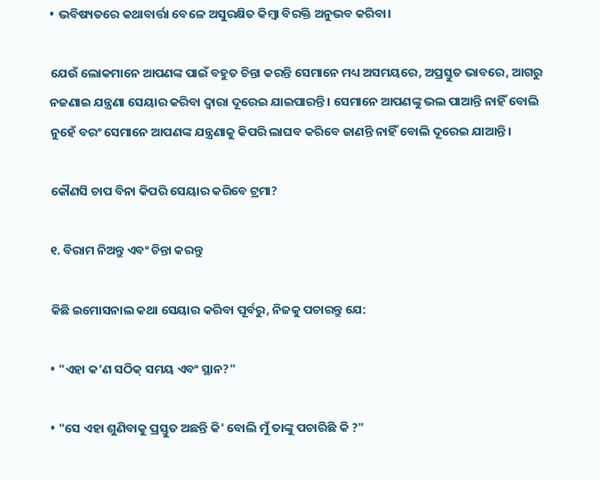• ଭବିଷ୍ୟତରେ କଥାବାର୍ତ୍ତା ବେଳେ ଅସୁରକ୍ଷିତ କିମ୍ବା ବିରକ୍ତି ଅନୁଭବ କରିବା।

ଯେଉଁ ଲୋକମାନେ ଆପଣଙ୍କ ପାଇଁ ବହୁତ ଚିନ୍ତା କରନ୍ତି ସେମାନେ ମଧ୍ୟ ଅସମୟରେ, ଅପ୍ରସ୍ତୁତ ଭାବରେ, ଆଗରୁ ନଜଣାଇ ଯନ୍ତ୍ରଣା ସେୟାର କରିବା ଦ୍ବାରା ଦୂରେଇ ଯାଇପାରନ୍ତି । ସେମାନେ ଆପଣଙ୍କୁ ଭଲ ପାଆନ୍ତି ନାହିଁ ବୋଲି ନୁହେଁ ବରଂ ସେମାନେ ଆପଣଙ୍କ ଯନ୍ତ୍ରଣାକୁ କିପରି ଲାଘବ କରିବେ ଜାଣନ୍ତି ନାହିଁ ବୋଲି ଦୂରେଇ ଯାଆନ୍ତି।

କୌଣସି ଚାପ ବିନା କିପରି ସେୟାର କରିବେ ଟ୍ରମା?

୧. ବିରାମ ନିଅନ୍ତୁ ଏବଂ ଚିନ୍ତା କରନ୍ତୁ

କିଛି ଇମୋସନାଲ କଥା ସେୟାର କରିବା ପୂର୍ବରୁ, ନିଜକୁ ପଚାରନ୍ତୁ ଯେ:

• "ଏହା କ’ଣ ସଠିକ୍ ସମୟ ଏବଂ ସ୍ଥାନ?"

• "ସେ ଏହା ଶୁଣିବାକୁ ପ୍ରସ୍ତୁତ ଅଛନ୍ତି କି' ବୋଲି ମୁଁ ତାଙ୍କୁ ପଚାରିଛି କି ?"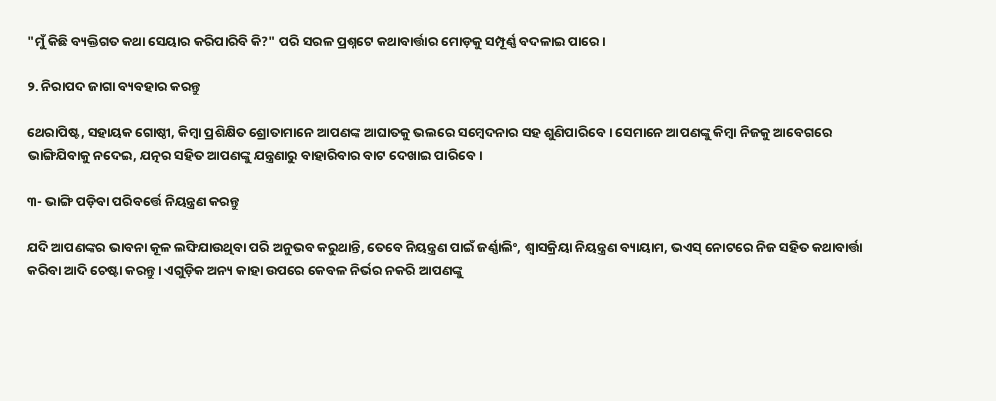"ମୁଁ କିଛି ବ୍ୟକ୍ତିଗତ କଥା ସେୟାର କରିପାରିବି କି?" ପରି ସରଳ ପ୍ରଶ୍ନଟେ କଥାବାର୍ତ୍ତାର ମୋଡ଼କୁ ସମ୍ପୂର୍ଣ୍ଣ ବଦଳାଇ ପାରେ।

୨. ନିରାପଦ ଜାଗା ବ୍ୟବହାର କରନ୍ତୁ

ଥେରାପିଷ୍ଟ, ସହାୟକ ଗୋଷ୍ଠୀ, କିମ୍ବା ପ୍ରଶିକ୍ଷିତ ଶ୍ରୋତାମାନେ ଆପଣଙ୍କ ଆଘାତକୁ ଭଲରେ ସମ୍ବେଦନାର ସହ ଶୁଣିପାରିବେ। ସେମାନେ ଆପଣଙ୍କୁ କିମ୍ବା ନିଜକୁ ଆବେଗରେ ଭାଙ୍ଗିଯିବାକୁ ନଦେଇ, ଯତ୍ନର ସହିତ ଆପଣଙ୍କୁ ଯନ୍ତ୍ରଣାରୁ ବାହାରିବାର ବାଟ ଦେଖାଇ ପାରିବେ।

୩- ଭାଙ୍ଗି ପଡ଼ିବା ପରିବର୍ତ୍ତେ ନିୟନ୍ତ୍ରଣ କରନ୍ତୁ

ଯଦି ଆପଣଙ୍କର ଭାବନା କୂଳ ଲଙ୍ଘିଯାଉଥିବା ପରି ଅନୁଭବ କରୁଥାନ୍ତି, ତେବେ ନିୟନ୍ତ୍ରଣ ପାଇଁ ଜର୍ଣ୍ଣାଲିଂ, ଶ୍ୱାସକ୍ରିୟା ନିୟନ୍ତ୍ରଣ ବ୍ୟାୟାମ, ଭଏସ୍ ନୋଟରେ ନିଜ ସହିତ କଥାବାର୍ତ୍ତା କରିବା ଆଦି ଚେଷ୍ଟା କରନ୍ତୁ। ଏଗୁଡ଼ିକ ଅନ୍ୟ କାହା ଉପରେ କେବଳ ନିର୍ଭର ନକରି ଆପଣଙ୍କୁ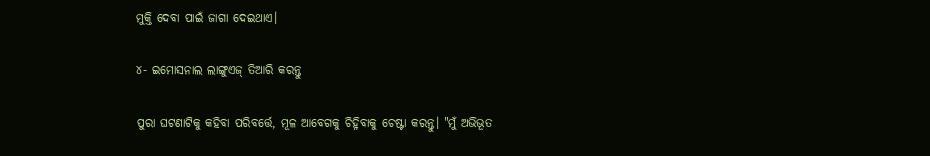ମୁକ୍ତି ଦେବା ପାଇଁ ଜାଗା ଦେଇଥାଏ।

୪- ଇମୋସନାଲ ଲାଙ୍ଗୁଏଜ୍ ତିଆରି କରନ୍ତୁ

ପୁରା ଘଟଣାଟିକୁ କହିବା ପରିବର୍ତ୍ତେ, ମୂଳ ଆବେଗକୁ ଚିହ୍ନିବାକୁ ଚେଷ୍ଟା କରନ୍ତୁ। "ମୁଁ ଅଭିଭୂତ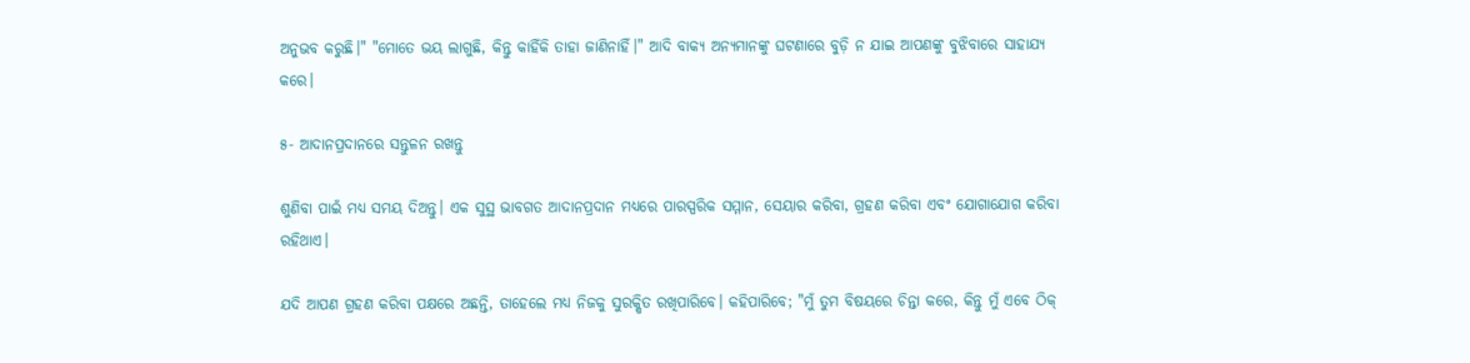ଅନୁଭବ କରୁଛି।" "ମୋତେ ଭୟ ଲାଗୁଛି, କିନ୍ତୁ କାହିଁକି ତାହା ଜାଣିନାହିଁ।" ଆଦି ବାକ୍ଯ ଅନ୍ୟମାନଙ୍କୁ ଘଟଣାରେ ବୁଡ଼ି ନ ଯାଇ ଆପଣଙ୍କୁ ବୁଝିବାରେ ସାହାଯ୍ୟ କରେ।

୫- ଆଦାନପ୍ରଦାନରେ ସନ୍ତୁଳନ ରଖନ୍ତୁ

ଶୁଣିବା ପାଇଁ ମଧ୍ୟ ସମୟ ଦିଅନ୍ତୁ। ଏକ ସୁସ୍ଥ ଭାବଗତ ଆଦାନପ୍ରଦାନ ମଧ୍ୟରେ ପାରସ୍ପରିକ ସମ୍ମାନ, ସେୟାର କରିବା, ଗ୍ରହଣ କରିବା ଏବଂ ଯୋଗାଯୋଗ କରିବା ରହିଥାଏ।

ଯଦି ଆପଣ ଗ୍ରହଣ କରିବା ପକ୍ଷରେ ଅଛନ୍ତି, ତାହେଲେ ମଧ୍ଯ ନିଜକୁ ସୁରକ୍ଷିତ ରଖିପାରିବେ। କହିପାରିବେ; "ମୁଁ ତୁମ ବିଷୟରେ ଚିନ୍ତା କରେ, କିନ୍ତୁ ମୁଁ ଏବେ ଠିକ୍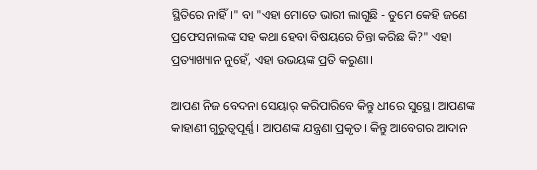ସ୍ଥିତିରେ ନାହିଁ।" ବା "ଏହା ମୋତେ ଭାରୀ ଲାଗୁଛି - ତୁମେ କେହି ଜଣେ ପ୍ରଫେସନାଲଙ୍କ ସହ କଥା ହେବା ବିଷୟରେ ଚିନ୍ତା କରିଛ କି?" ଏହା ପ୍ରତ୍ୟାଖ୍ୟାନ ନୁହେଁ, ଏହା ଉଭୟଙ୍କ ପ୍ରତି କରୁଣା।

ଆପଣ ନିଜ ବେଦନା ସେୟାର୍ କରିପାରିବେ କିନ୍ତୁ ଧୀରେ ସୁସ୍ଥେ। ଆପଣଙ୍କ କାହାଣୀ ଗୁରୁତ୍ୱପୂର୍ଣ୍ଣ। ଆପଣଙ୍କ ଯନ୍ତ୍ରଣା ପ୍ରକୃତ। କିନ୍ତୁ ଆବେଗର ଆଦାନ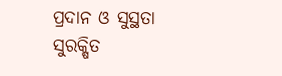ପ୍ରଦାନ ଓ ସୁସ୍ଥତା ସୁରକ୍ଷିତ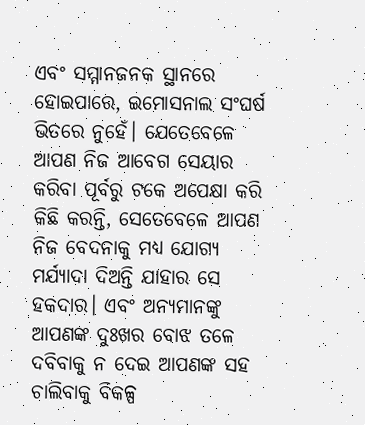ଏବଂ ସମ୍ମାନଜନକ ସ୍ଥାନରେ ହୋଇପାରେ, ଇମୋସନାଲ ସଂଘର୍ଷ ଭିତରେ ନୁହେଁ। ଯେତେବେଳେ ଆପଣ ନିଜ ଆବେଗ ସେୟାର କରିବା ପୂର୍ବରୁ ଟକେ ଅପେକ୍ଷା କରି କିଛି କରନ୍ତି, ସେତେବେଳେ ଆପଣ ନିଜ ବେଦନାକୁ ମଧ୍ୟ ଯୋଗ୍ୟ ମର୍ଯ୍ୟାଦା ଦିଅନ୍ତି ଯାହାର ସେ ହକଦାର। ଏବଂ ଅନ୍ୟମାନଙ୍କୁ ଆପଣଙ୍କ ଦୁଃଖର ବୋଝ ତଳେ ଦବିବାକୁ ନ ଦେଇ ଆପଣଙ୍କ ସହ ଚାଲିବାକୁ ବିକଳ୍ପ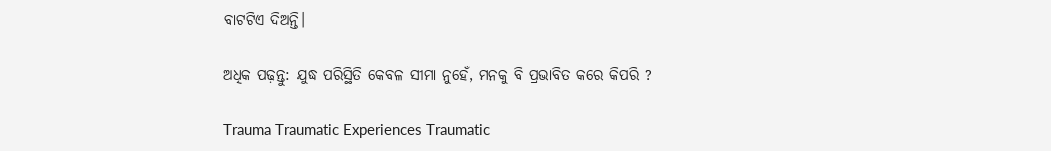ବାଟଟିଏ ଦିଅନ୍ତି।

ଅଧିକ ପଢ଼ନ୍ତୁ: ଯୁଦ୍ଧ ପରିସ୍ଥିତି କେବଳ ସୀମା ନୁହେଁ, ମନକୁ ବି ପ୍ରଭାବିତ କରେ କିପରି ?

Trauma Traumatic Experiences Traumatic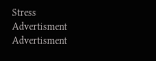Stress
Advertisment
Advertisment